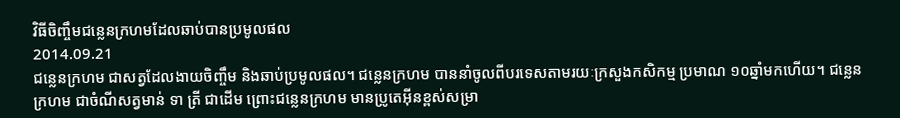វិធីចិញ្ចឹមជន្លេនក្រហមដែលឆាប់បានប្រមូលផល
2014.09.21
ជន្លេនក្រហម ជាសត្វដែលងាយចិញ្ចឹម និងឆាប់ប្រមូលផល។ ជន្លេនក្រហម បាននាំចូលពីបរទេសតាមរយៈក្រសួងកសិកម្ម ប្រមាណ ១០ឆ្នាំមកហើយ។ ជន្លេនក្រហម ជាចំណីសត្វមាន់ ទា ត្រី ជាដើម ព្រោះជន្លេនក្រហម មានប្រូតេអ៊ីនខ្ពស់សម្រា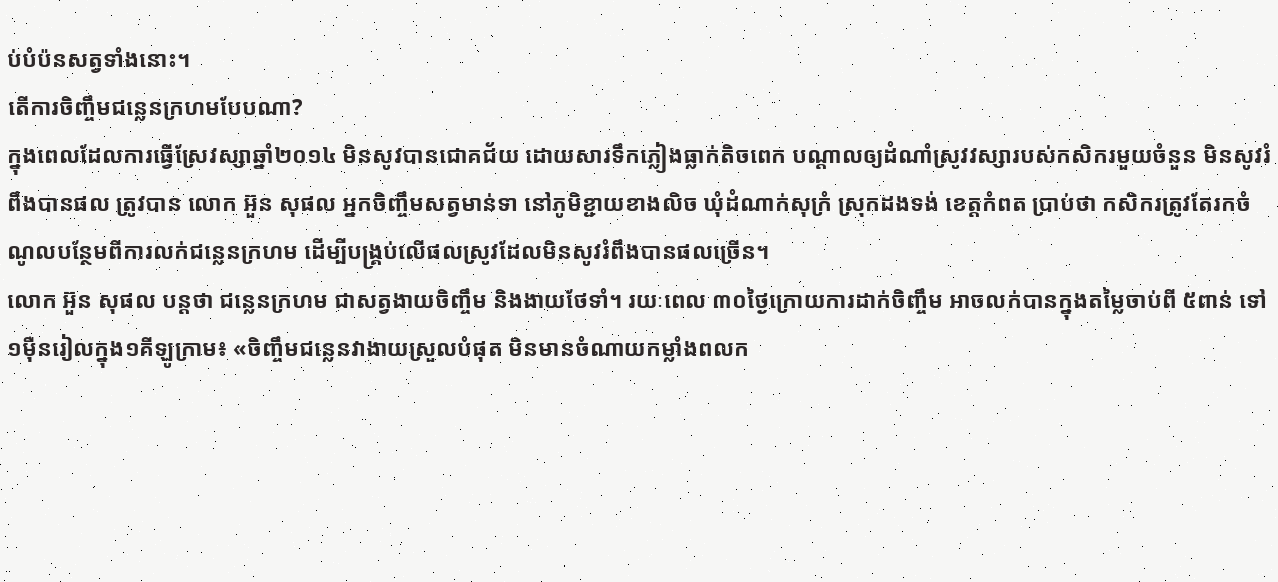ប់បំប៉នសត្វទាំងនោះ។
តើការចិញ្ចឹមជន្លេនក្រហមបែបណា?
ក្នុងពេលដែលការធ្វើស្រែវស្សាឆ្នាំ២០១៤ មិនសូវបានជោគជ័យ ដោយសារទឹកភ្លៀងធ្លាក់តិចពេក បណ្ដាលឲ្យដំណាំស្រូវវស្សារបស់កសិករមួយចំនួន មិនសូវរំពឹងបានផល ត្រូវបាន លោក អ៊ួន សុផល អ្នកចិញ្ចឹមសត្វមាន់ទា នៅភូមិខ្ជាយខាងលិច ឃុំដំណាក់សុក្រំ ស្រុកដងទង់ ខេត្តកំពត ប្រាប់ថា កសិករត្រូវតែរកចំណូលបន្ថែមពីការលក់ជន្លេនក្រហម ដើម្បីបង្គ្រប់លើផលស្រូវដែលមិនសូវរំពឹងបានផលច្រើន។
លោក អ៊ួន សុផល បន្តថា ជន្លេនក្រហម ជាសត្វងាយចិញ្ចឹម និងងាយថែទាំ។ រយៈពេល ៣០ថ្ងៃក្រោយការដាក់ចិញ្ចឹម អាចលក់បានក្នុងតម្លៃចាប់ពី ៥ពាន់ ទៅ ១ម៉ឺនរៀលក្នុង១គីឡូក្រាម៖ «ចិញ្ចឹមជន្លេនវាងាយស្រួលបំផុត មិនមានចំណាយកម្លាំងពលក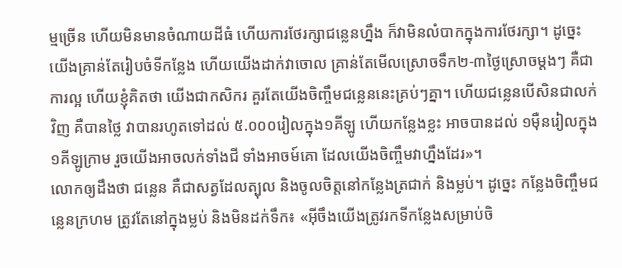ម្មច្រើន ហើយមិនមានចំណាយដីធំ ហើយការថែរក្សាជន្លេនហ្នឹង ក៏វាមិនលំបាកក្នុងការថែរក្សា។ ដូច្នេះ យើងគ្រាន់តែរៀបចំទីកន្លែង ហើយយើងដាក់វាចោល គ្រាន់តែមើលស្រោចទឹក២-៣ថ្ងៃស្រោចម្តងៗ គឺជាការល្អ ហើយខ្ញុំគិតថា យើងជាកសិករ គួរតែយើងចិញ្ចឹមជន្លេននេះគ្រប់ៗគ្នា។ ហើយជន្លេនបើសិនជាលក់វិញ គឺបានថ្លៃ វាបានរហូតទៅដល់ ៥.០០០រៀលក្នុង១គីឡូ ហើយកន្លែងខ្លះ អាចបានដល់ ១ម៉ឺនរៀលក្នុង១គីឡូក្រាម រួចយើងអាចលក់ទាំងជី ទាំងអាចម៍គោ ដែលយើងចិញ្ចឹមវាហ្នឹងដែរ»។
លោកឲ្យដឹងថា ជន្លេន គឺជាសត្វដែលត្បុល និងចូលចិត្តនៅកន្លែងត្រជាក់ និងម្លប់។ ដូច្នេះ កន្លែងចិញ្ចឹមជន្លេនក្រហម ត្រូវតែនៅក្នុងម្លប់ និងមិនដក់ទឹក៖ «អ៊ីចឹងយើងត្រូវរកទីកន្លែងសម្រាប់ចិ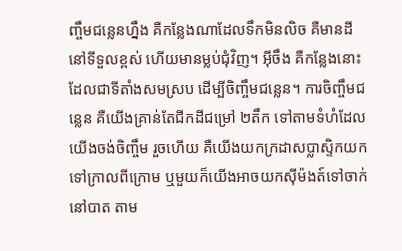ញ្ចឹមជន្លេនហ្នឹង គឺកន្លែងណាដែលទឹកមិនលិច គឺមានដីនៅទីទួលខ្ពស់ ហើយមានម្លប់ជុំវិញ។ អ៊ីចឹង គឺកន្លែងនោះដែលជាទីតាំងសមស្រប ដើម្បីចិញ្ចឹមជន្លេន។ ការចិញ្ចឹមជន្លេន គឺយើងគ្រាន់តែជីកដីជម្រៅ ២តឹក ទៅតាមទំហំដែលយើងចង់ចិញ្ចឹម រួចហើយ គឺយើងយកក្រដាសប្លាស្ទិកយកទៅក្រាលពីក្រោម ឬមួយក៏យើងអាចយកស៊ីម៉ងត៍ទៅចាក់នៅបាត តាម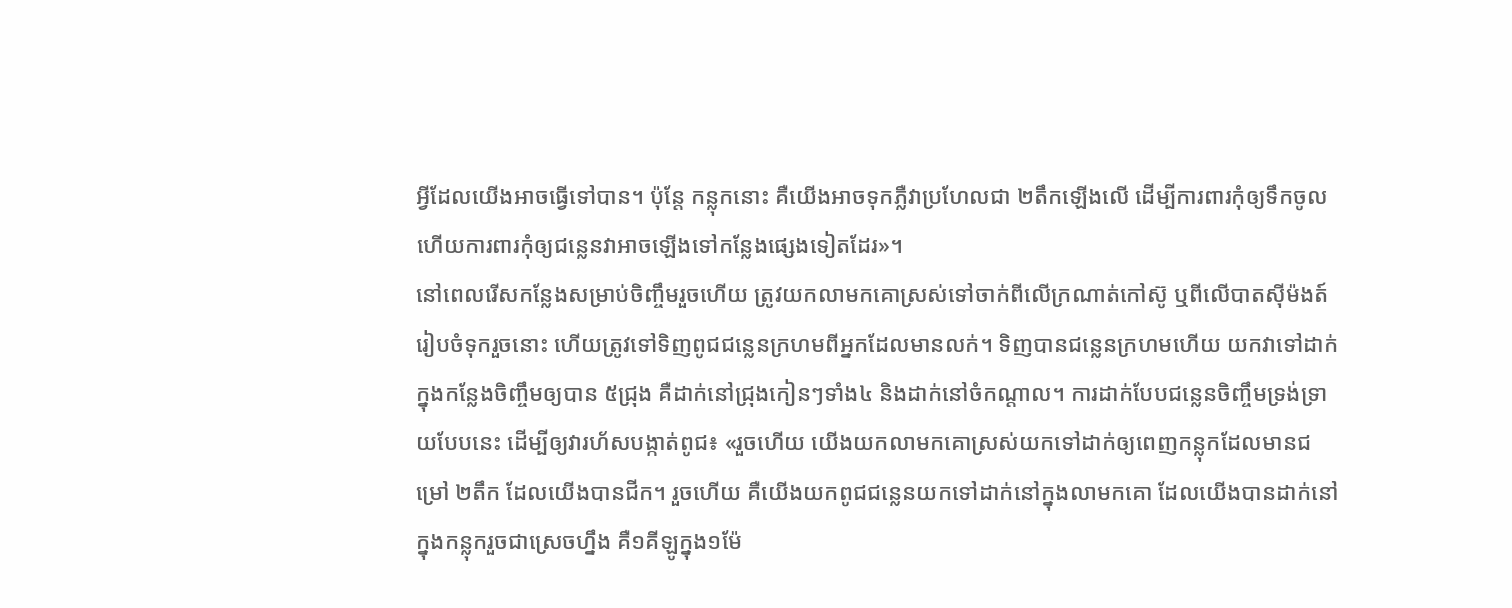អ្វីដែលយើងអាចធ្វើទៅបាន។ ប៉ុន្តែ កន្លុកនោះ គឺយើងអាចទុកភ្លឺវាប្រហែលជា ២តឹកឡើងលើ ដើម្បីការពារកុំឲ្យទឹកចូល ហើយការពារកុំឲ្យជន្លេនវាអាចឡើងទៅកន្លែងផ្សេងទៀតដែរ»។
នៅពេលរើសកន្លែងសម្រាប់ចិញ្ចឹមរួចហើយ ត្រូវយកលាមកគោស្រស់ទៅចាក់ពីលើក្រណាត់កៅស៊ូ ឬពីលើបាតស៊ីម៉ងត៍រៀបចំទុករួចនោះ ហើយត្រូវទៅទិញពូជជន្លេនក្រហមពីអ្នកដែលមានលក់។ ទិញបានជន្លេនក្រហមហើយ យកវាទៅដាក់ក្នុងកន្លែងចិញ្ចឹមឲ្យបាន ៥ជ្រុង គឺដាក់នៅជ្រុងកៀនៗទាំង៤ និងដាក់នៅចំកណ្ដាល។ ការដាក់បែបជន្លេនចិញ្ចឹមទ្រង់ទ្រាយបែបនេះ ដើម្បីឲ្យវារហ័សបង្កាត់ពូជ៖ «រួចហើយ យើងយកលាមកគោស្រស់យកទៅដាក់ឲ្យពេញកន្លុកដែលមានជម្រៅ ២តឹក ដែលយើងបានជីក។ រួចហើយ គឺយើងយកពូជជន្លេនយកទៅដាក់នៅក្នុងលាមកគោ ដែលយើងបានដាក់នៅក្នុងកន្លុករួចជាស្រេចហ្នឹង គឺ១គីឡូក្នុង១ម៉ែ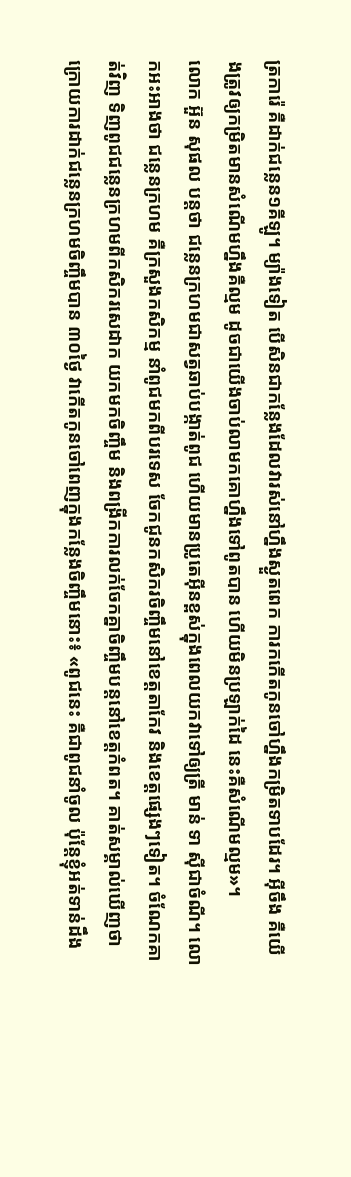ត្រការ៉េ គឺដាក់ជន្លេន១គីឡូ។ ម្យ៉ាងទៀត បើសិនជាកន្លែងដែលវារស់នៅហ្នឹងស្ងួតពេក ការកកើតកូនចៅហ្នឹងកម្រិតទាបដែរ។ អ៊ីចឹង គឺយើងត្រូវឲ្យកម្រិតមានសំណើមហ្នឹងគឺល្មម ដូចជាយើងចាប់លាមកគោហ្នឹងទៅពូតបាន ហើយមិនប្រឡាក់ដៃ នេះគឺសំណើមល្មម»។
លោក អ៊ួន សុផល បន្តថា ជន្លេនក្រហមជាសត្វឆាប់បង្កាត់ពូជ ហើយមានប្រូតេអ៊ីនខ្ពស់ក្នុងពេលយកវាទៅឲ្យត្រី មាន់ ទា ស៊ីជាចំណី។ លោកអះអាងថា ជន្លេនក្រហម គឺក្រសួងកសិកម្ម នាំពូជមកពីបរទេស ចែកជូនកសិករចិញ្ចឹមនៅខេត្តតាកែវ និងខេត្តផ្សេងៗទៀត។ ចំណែកគាត់វិញ ទិញពូជជន្លេនក្រហមពីកសិករសេដាក យកមកចិញ្ចឹម និងពង្រីកការលក់ចែកគ្នាចិញ្ចឹមបន្តនៅខេត្តកំពត។ គាត់សម្គាល់ឃើញថា ក្រោយការដាក់ជន្លេនក្រហមចិញ្ចឹមបាន ៣០ថ្ងៃ វាកើតកូនចៅពេញក្នុងកន្លែងចិញ្ចឹមនោះ៖ «ពូជនេះ គឺជាពូជនាំចូល ប៉ុន្តែខ្ញុំអត់ទាន់ដឹង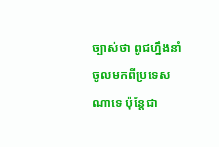ច្បាស់ថា ពូជហ្នឹងនាំចូលមកពីប្រទេសណាទេ ប៉ុន្តែជា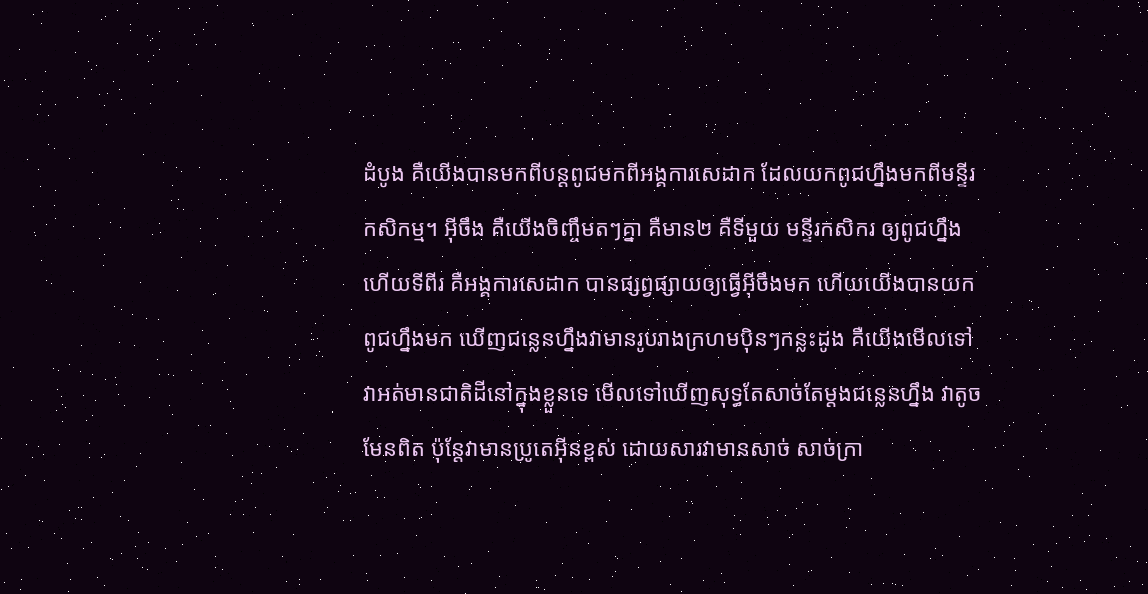ដំបូង គឺយើងបានមកពីបន្តពូជមកពីអង្គការសេដាក ដែលយកពូជហ្នឹងមកពីមន្ទីរកសិកម្ម។ អ៊ីចឹង គឺយើងចិញ្ចឹមតៗគ្នា គឺមាន២ គឺទីមួយ មន្ទីរកសិករ ឲ្យពូជហ្នឹង ហើយទីពីរ គឺអង្គការសេដាក បានផ្សព្វផ្សាយឲ្យធ្វើអ៊ីចឹងមក ហើយយើងបានយកពូជហ្នឹងមក ឃើញជន្លេនហ្នឹងវាមានរូបរាងក្រហមប៉ិនៗកន្លះដូង គឺយើងមើលទៅវាអត់មានជាតិដីនៅក្នុងខ្លួនទេ មើលទៅឃើញសុទ្ធតែសាច់តែម្តងជន្លេនហ្នឹង វាតូចមែនពិត ប៉ុន្តែវាមានប្រូតេអ៊ីនខ្ពស់ ដោយសារវាមានសាច់ សាច់ក្រា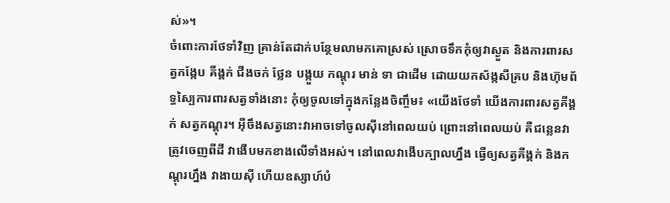ស់»។
ចំពោះការថែទាំវិញ គ្រាន់តែដាក់បន្ថែមលាមកគោស្រស់ ស្រោចទឹកកុំឲ្យវាស្ងួត និងការពារសត្វកង្កែប គីង្គក់ ជីងចក់ ថ្លែន បង្កួយ កណ្ដុរ មាន់ ទា ជាដើម ដោយយកស័ង្កសីគ្រប និងហ៊ុមព័ទ្ធស្បៃការពារសត្វទាំងនោះ កុំឲ្យចូលទៅក្នុងកន្លែងចិញ្ចឹម៖ «យើងថែទាំ យើងការពារសត្វគីង្គក់ សត្វកណ្ដុរ។ អ៊ីចឹងសត្វនោះវាអាចទៅចូលស៊ីនៅពេលយប់ ព្រោះនៅពេលយប់ គឺជន្លេនវាត្រូវចេញពីដី វាងើបមកខាងលើទាំងអស់។ នៅពេលវាងើបក្បាលហ្នឹង ធ្វើឲ្យសត្វគីង្គក់ និងកណ្ដុរហ្នឹង វាងាយស៊ី ហើយឧស្សាហ៍បំ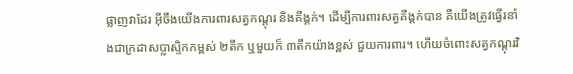ផ្លាញវាដែរ អ៊ីចឹងយើងការពារសត្វកណ្ដុរ និងគីង្គក់។ ដើម្បីការពារសត្វគីង្គក់បាន គឺយើងត្រូវធ្វើរនាំងជាក្រដាសប្លាស្ទិកកម្ពស់ ២តឹក ឬមួយក៏ ៣តឹកយ៉ាងខ្ពស់ ជួយការពារ។ ហើយចំពោះសត្វកណ្ដុរវិ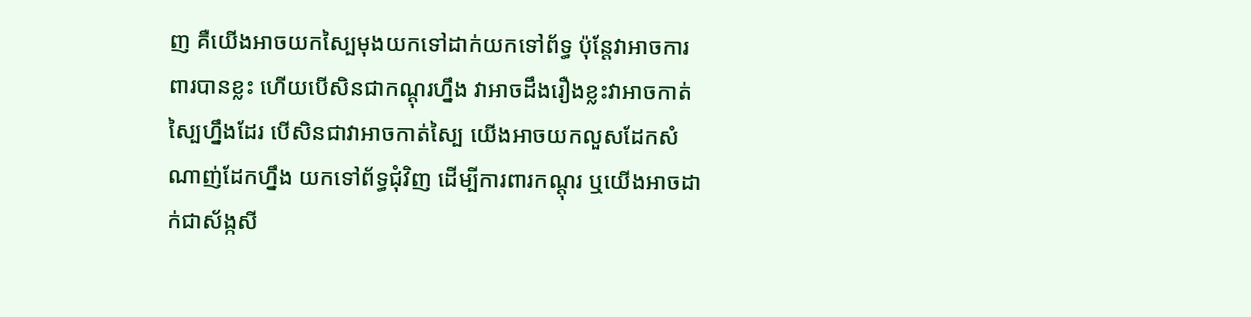ញ គឺយើងអាចយកស្បៃមុងយកទៅដាក់យកទៅព័ទ្ធ ប៉ុន្តែវាអាចការពារបានខ្លះ ហើយបើសិនជាកណ្ដុរហ្នឹង វាអាចដឹងរឿងខ្លះវាអាចកាត់ស្បៃហ្នឹងដែរ បើសិនជាវាអាចកាត់ស្បៃ យើងអាចយកលួសដែកសំណាញ់ដែកហ្នឹង យកទៅព័ទ្ធជុំវិញ ដើម្បីការពារកណ្ដុរ ឬយើងអាចដាក់ជាស័ង្កសី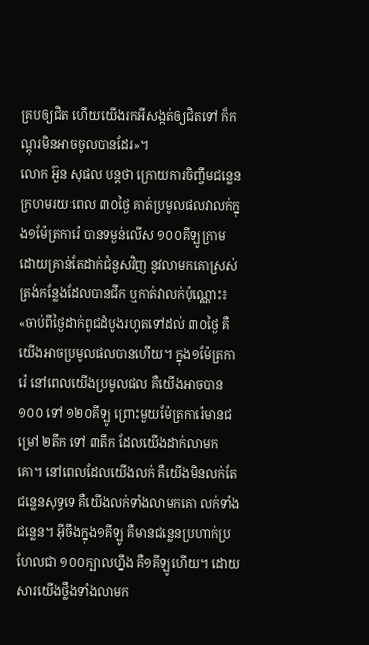គ្របឲ្យជិត ហើយយើងរកអីសង្កត់ឲ្យជិតទៅ ក៏កណ្ដុរមិនអាចចូលបានដែរ»។
លោក អ៊ួន សុផល បន្តថា ក្រោយការចិញ្ចឹមជន្លេនក្រហមរយៈពេល ៣០ថ្ងៃ គាត់ប្រមូលផលវាលក់ក្នុង១ម៉ែត្រការ៉េ បានទម្ងន់លើស ១០០គីឡូក្រាម ដោយគ្រាន់តែដាក់ជំនួសវិញ នូវលាមកគោស្រស់ត្រង់កន្លែងដែលបានជីក ឬកាត់វាលក់ប៉ុណ្ណោះ៖ «ចាប់ពីថ្ងៃដាក់ពូជដំបូងរហូតទៅដល់ ៣០ថ្ងៃ គឺយើងអាចប្រមូលផលបានហើយ។ ក្នុង១ម៉ែត្រការ៉េ នៅពេលយើងប្រមូលផល គឺយើងអាចបាន ១០០ ទៅ ១២០គីឡូ ព្រោះមួយម៉ែត្រការ៉េមានជម្រៅ ២តឹក ទៅ ៣តឹក ដែលយើងដាក់លាមកគោ។ នៅពេលដែលយើងលក់ គឺយើងមិនលក់តែជន្លេនសុទ្ធទេ គឺយើងលក់ទាំងលាមកគោ លក់ទាំងជន្លេន។ អ៊ីចឹងក្នុង១គីឡូ គឺមានជន្លេនប្រហាក់ប្រហែលជា ១០០ក្បាលហ្នឹង គឺ១គីឡូហើយ។ ដោយសារយើងថ្លឹងទាំងលាមក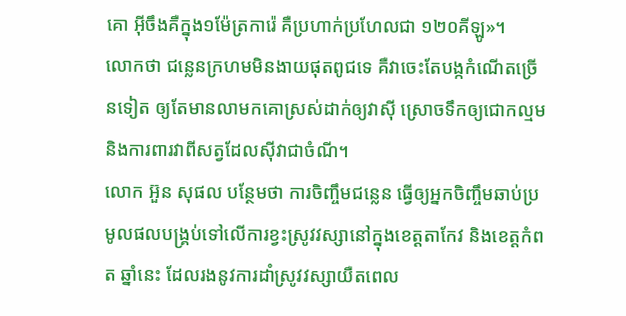គោ អ៊ីចឹងគឺក្នុង១ម៉ែត្រការ៉េ គឺប្រហាក់ប្រហែលជា ១២០គីឡូ»។
លោកថា ជន្លេនក្រហមមិនងាយផុតពូជទេ គឺវាចេះតែបង្កកំណើតច្រើនទៀត ឲ្យតែមានលាមកគោស្រស់ដាក់ឲ្យវាស៊ី ស្រោចទឹកឲ្យជោកល្មម និងការពារវាពីសត្វដែលស៊ីវាជាចំណី។
លោក អ៊ួន សុផល បន្ថែមថា ការចិញ្ចឹមជន្លេន ធ្វើឲ្យអ្នកចិញ្ចឹមឆាប់ប្រមូលផលបង្គ្រប់ទៅលើការខ្វះស្រូវវស្សានៅក្នុងខេត្តតាកែវ និងខេត្តកំពត ឆ្នាំនេះ ដែលរងនូវការដាំស្រូវវស្សាយឺតពេល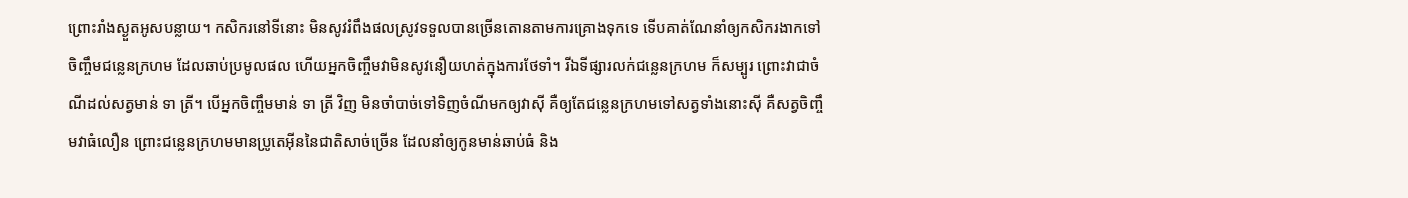ព្រោះរាំងស្ងួតអូសបន្លាយ។ កសិករនៅទីនោះ មិនសូវរំពឹងផលស្រូវទទួលបានច្រើនតោនតាមការគ្រោងទុកទេ ទើបគាត់ណែនាំឲ្យកសិករងាកទៅចិញ្ចឹមជន្លេនក្រហម ដែលឆាប់ប្រមូលផល ហើយអ្នកចិញ្ចឹមវាមិនសូវនឿយហត់ក្នុងការថែទាំ។ រីឯទីផ្សារលក់ជន្លេនក្រហម ក៏សម្បូរ ព្រោះវាជាចំណីដល់សត្វមាន់ ទា ត្រី។ បើអ្នកចិញ្ចឹមមាន់ ទា ត្រី វិញ មិនចាំបាច់ទៅទិញចំណីមកឲ្យវាស៊ី គឺឲ្យតែជន្លេនក្រហមទៅសត្វទាំងនោះស៊ី គឺសត្វចិញ្ចឹមវាធំលឿន ព្រោះជន្លេនក្រហមមានប្រូតេអ៊ីននៃជាតិសាច់ច្រើន ដែលនាំឲ្យកូនមាន់ឆាប់ធំ និង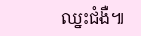ឈ្នះជំងឺ៕